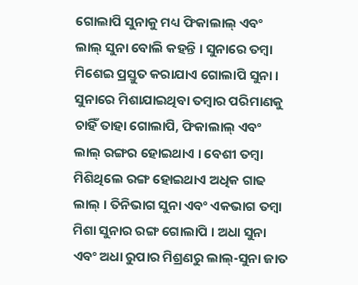ଗୋଲାପି ସୁନାକୁ ମଧ୍ୟ ଫିକାଲାଲ୍ ଏବଂ ଲାଲ୍ ସୁନା ବୋଲି କହନ୍ତି । ସୁନାରେ ତମ୍ବା ମିଶେଇ ପ୍ରସ୍ତୁତ କରାଯାଏ ଗୋଲାପି ସୁନା । ସୁନାରେ ମିଶାଯାଇଥିବା ତମ୍ବାର ପରିମାଣକୁ ଚାହିଁ ତାହା ଗୋଲାପି, ଫିକାଲାଲ୍ ଏବଂ ଲାଲ୍ ରଙ୍ଗର ହୋଇଥାଏ । ବେଶୀ ତମ୍ବା ମିଶିଥିଲେ ରଙ୍ଗ ହୋଇଥାଏ ଅଧିକ ଗାଢ ଲାଲ୍ । ତିନିଭାଗ ସୁନା ଏବଂ ଏକଭାଗ ତମ୍ବା ମିଶା ସୁନାର ରଙ୍ଗ ଗୋଲାପି । ଅଧା ସୁନା ଏବଂ ଅଧା ରୁପାର ମିଶ୍ରଣରୁ ଲାଲ୍-ସୁନା ଜାତ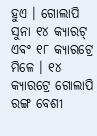ହୁଏ । ଗୋଲାପି ସୁନା ୧୪ କ୍ୟାରଟ୍ ଏବଂ ୧୮ କ୍ୟାରଟ୍ରେ ମିଳେ । ୧୪ କ୍ୟାରଟ୍ରେ ଗୋଲାପି ରଙ୍ଗ ବେଶୀ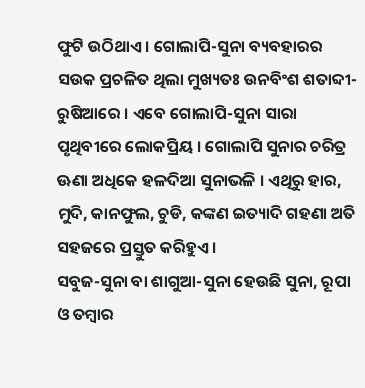ଫୁଟି ଉଠିଥାଏ । ଗୋଲାପି-ସୁନା ବ୍ୟବହାରର ସଉକ ପ୍ରଚଳିତ ଥିଲା ମୁଖ୍ୟତଃ ଉନବିଂଶ ଶତାବ୍ଦୀ-ରୁଷିଆରେ । ଏବେ ଗୋଲାପି-ସୁନା ସାରା ପୃଥିବୀରେ ଲୋକପ୍ରିୟ । ଗୋଲାପି ସୁନାର ଚରିତ୍ର ଊଣା ଅଧିକେ ହଳଦିଆ ସୁନାଭଳି । ଏଥିରୁ ହାର, ମୁଦି, କାନଫୁଲ, ଚୁଡି, କଙ୍କଣ ଇତ୍ୟାଦି ଗହଣା ଅତି ସହଜରେ ପ୍ରସ୍ତୁତ କରିହୁଏ ।
ସବୁଜ-ସୁନା ବା ଶାଗୁଆ-ସୁନା ହେଉଛି ସୁନା, ରୂପା ଓ ତମ୍ବାର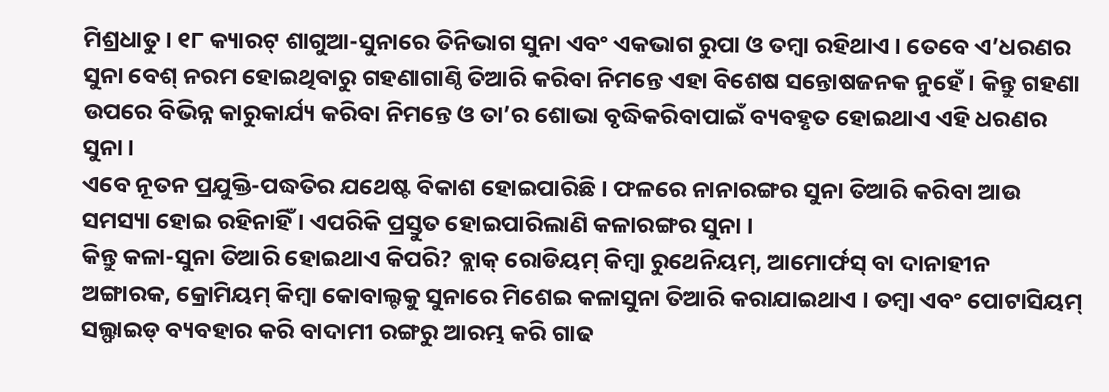ମିଶ୍ରଧାତୁ । ୧୮ କ୍ୟାରଟ୍ ଶାଗୁଆ-ସୁନାରେ ତିନିଭାଗ ସୁନା ଏବଂ ଏକଭାଗ ରୁପା ଓ ତମ୍ବା ରହିଥାଏ । ତେବେ ଏ’ଧରଣର ସୁନା ବେଶ୍ ନରମ ହୋଇଥିବାରୁ ଗହଣାଗାଣ୍ଠି ତିଆରି କରିବା ନିମନ୍ତେ ଏହା ବିଶେଷ ସନ୍ତୋଷଜନକ ନୁହେଁ । କିନ୍ତୁ ଗହଣା ଉପରେ ବିଭିନ୍ନ କାରୁକାର୍ଯ୍ୟ କରିବା ନିମନ୍ତେ ଓ ତା’ର ଶୋଭା ବୃଦ୍ଧିକରିବାପାଇଁ ବ୍ୟବହୃତ ହୋଇଥାଏ ଏହି ଧରଣର ସୁନା ।
ଏବେ ନୂତନ ପ୍ରଯୁକ୍ତି-ପଦ୍ଧତିର ଯଥେଷ୍ଟ ବିକାଶ ହୋଇପାରିଛି । ଫଳରେ ନାନାରଙ୍ଗର ସୁନା ତିଆରି କରିବା ଆଉ ସମସ୍ୟା ହୋଇ ରହିନାହିଁ । ଏପରିକି ପ୍ରସ୍ତୁତ ହୋଇପାରିଲାଣି କଳାରଙ୍ଗର ସୁନା ।
କିନ୍ତୁ କଳା-ସୁନା ତିଆରି ହୋଇଥାଏ କିପରି? ବ୍ଲାକ୍ ରୋଡିୟମ୍ କିମ୍ବା ରୁଥେନିୟମ୍, ଆମୋର୍ଫସ୍ ବା ଦାନାହୀନ ଅଙ୍ଗାରକ, କ୍ରୋମିୟମ୍ କିମ୍ବା କୋବାଲ୍ଟକୁ ସୁନାରେ ମିଶେଇ କଳାସୁନା ତିଆରି କରାଯାଇଥାଏ । ତମ୍ବା ଏବଂ ପୋଟାସିୟମ୍ ସଲ୍ଫାଇଡ୍ ବ୍ୟବହାର କରି ବାଦାମୀ ରଙ୍ଗରୁ ଆରମ୍ଭ କରି ଗାଢ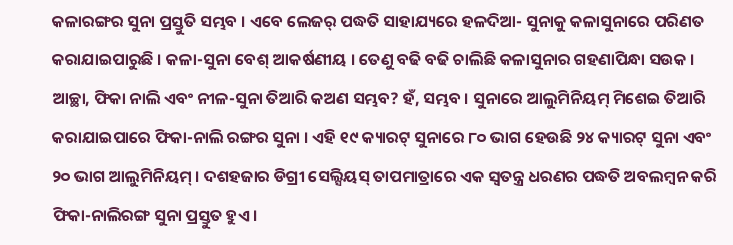କଳାରଙ୍ଗର ସୁନା ପ୍ରସ୍ତୁତି ସମ୍ଭବ । ଏବେ ଲେଜର୍ ପଦ୍ଧତି ସାହାଯ୍ୟରେ ହଳଦିଆ- ସୁନାକୁ କଳାସୁନାରେ ପରିଣତ କରାଯାଇପାରୁଛି । କଳା-ସୁନା ବେଶ୍ ଆକର୍ଷଣୀୟ । ତେଣୁ ବଢି ବଢି ଚାଲିଛି କଳାସୁନାର ଗହଣାପିନ୍ଧା ସଉକ ।
ଆଚ୍ଛା, ଫିକା ନାଲି ଏବଂ ନୀଳ-ସୁନା ତିଆରି କଅଣ ସମ୍ଭବ? ହଁ, ସମ୍ଭବ । ସୁନାରେ ଆଲୁମିନିୟମ୍ ମିଶେଇ ତିଆରି କରାଯାଇପାରେ ଫିକା-ନାଲି ରଙ୍ଗର ସୁନା । ଏହି ୧୯ କ୍ୟାରଟ୍ ସୁନାରେ ୮୦ ଭାଗ ହେଉଛି ୨୪ କ୍ୟାରଟ୍ ସୁନା ଏବଂ ୨୦ ଭାଗ ଆଲୁମିନିୟମ୍ । ଦଶହଜାର ଡିଗ୍ରୀ ସେଲ୍ସିୟସ୍ ତାପମାତ୍ରାରେ ଏକ ସ୍ୱତନ୍ତ୍ର ଧରଣର ପଦ୍ଧତି ଅବଲମ୍ବନ କରି ଫିକା-ନାଲିରଙ୍ଗ ସୁନା ପ୍ରସ୍ତୁତ ହୁଏ ।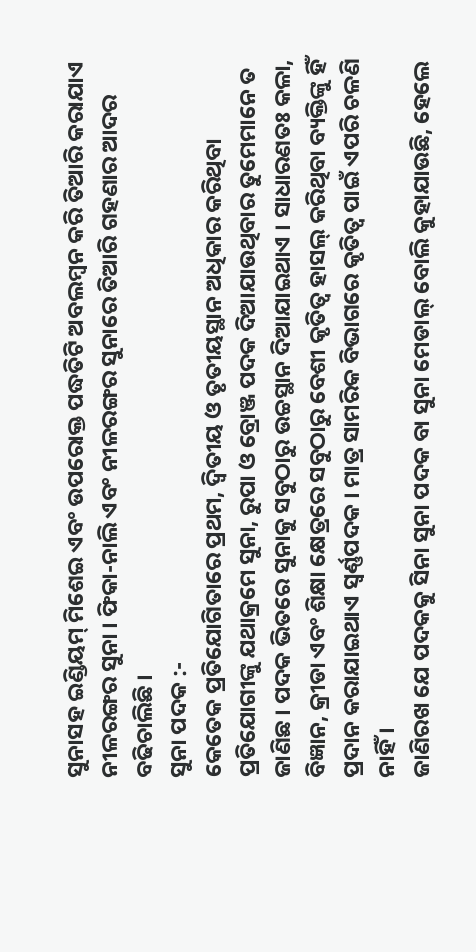ସୁନାସହ ଇଣ୍ଡିୟମ୍ ମିଶେଇ ଏବଂ ଉପରୋକ୍ତ ପଦ୍ଧତିଟି ଅବଲମ୍ବନ କରି ତିଆରି କରାଯାଏ ନୀଳରଙ୍ଗର ସୁନା । ଫିକା-ନାଲି ଏବଂ ନୀଳରଙ୍ଗର ସୁନାରେ ତିଆରି ଗହଣାର ଆଦର ବଢିଚାଲିଛି ।
ସୁନା ପଦକ :-
କେତେକ ପ୍ରତିଯୋଗିତାରେ ପ୍ରଥମ, ଦ୍ୱିତୀୟ ଓ ତୃତୀୟସ୍ଥାନ ଅଧିକାର କରିଥିବା ପ୍ରତିଯୋଗୀଙ୍କୁ ଯଥାକ୍ରମେ ସୁନା, ରୁପା ଓ ବ୍ରୋଞ୍ଜ ପଦକ ଦିଆଯାଉଥିବାର ତୁମେମାନେ ତ ଜାଣିଛ । ପଦକ ଭିତରେ ସୁନାକୁ ସବୁଠାରୁ ଉଚ୍ଚସ୍ଥାନ ଦିଆଯାଇଥାଏ । ସାଧାରଣତଃ କଳା, ବିଜ୍ଞାନ, କ୍ରୀଡା ଏବଂ ଶିକ୍ଷା କ୍ଷେତ୍ରରେ ସବୁଠାରୁ ବେଶୀ କୃତିତ୍ୱ ହାସଲ୍ କରିଥିବା ବ୍ୟକ୍ତିଙ୍କୁ ହିଁ ପ୍ରଦାନ କରାଯାଇଥାଏ ସ୍ୱର୍ଣ୍ଣପଦକ । ମାତ୍ର ସାମରିକ ବିଭାଗରେ କୃତିତ୍ୱ ପାଇଁ ଏପରି ଚଳଣି ନାହିଁ ।
ଜାଣିରଖ ଯେ ପଦକକୁ ସିନା ସୁନା ପଦକ ବା ସୁନା ମେଡାଲ୍ ବୋଲି କୁହାଯାଉଛି, ହେଲେ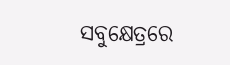ସବୁକ୍ଷେତ୍ରରେ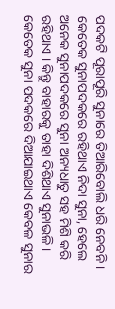ପଦକଟି ପୂରାପୂରି ସୁନାରେ ତିଆରିବୋଲି ଧରି ନେବନି । କେତେକ ସୁନାପଦକରେ ରହିଥାଏ ନିଦା ସୁନା, ହେଲେ ଅନେକ ସୁନାପଦକରେ ସୁନା ଅନ୍ୟଧାତୁ ସହ ମିଶି କରି ରହିଥାଏ । କିନ୍ତୁ ବାହାରକୁ ତାହା ଦିଶିଥାଏ ସୁନାଭଳି । କେତେକ ସୁନା ପଦକରେ ଦିଆଯାଇଥାଏ କେବଳ ସୁନାର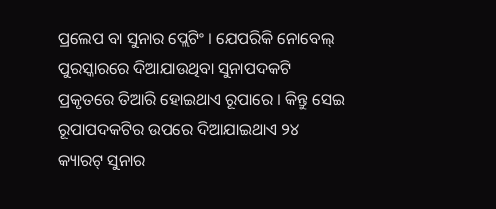ପ୍ରଲେପ ବା ସୁନାର ପ୍ଲେଟିଂ । ଯେପରିକି ନୋବେଲ୍ ପୁରସ୍କାରରେ ଦିଆଯାଉଥିବା ସୁନାପଦକଟି ପ୍ରକୃତରେ ତିଆରି ହୋଇଥାଏ ରୂପାରେ । କିନ୍ତୁ ସେଇ ରୂପାପଦକଟିର ଉପରେ ଦିଆଯାଇଥାଏ ୨୪ କ୍ୟାରଟ୍ ସୁନାର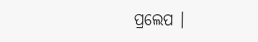ପ୍ରଲେପ ।